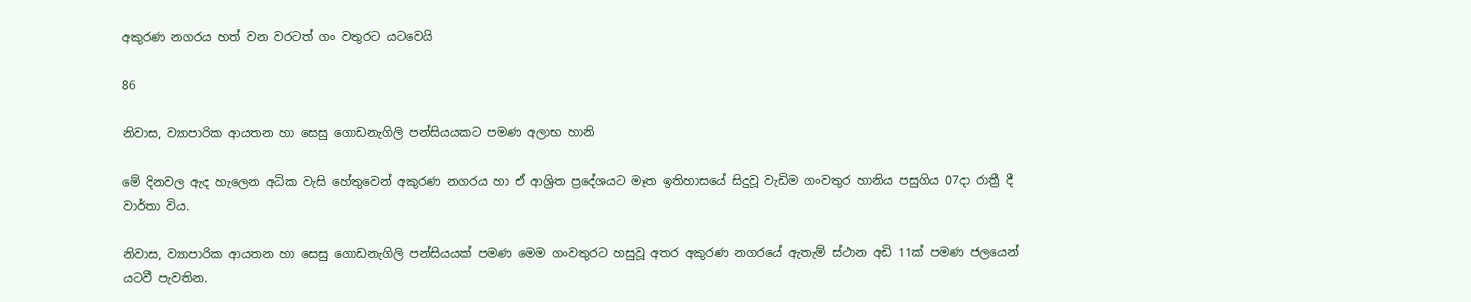අකුරණ නගරය හත් වන වරටත් ගං වතුරට යටවෙයි

86

නිවාස, ව්‍යාපාරික ආයතන හා සෙසු ගොඩනැගිලි පන්සියයකට පමණ අලාභ හානි

මේ දිනවල ඇද හැලෙන අධික වැසි හේතුවෙන් අකුරණ නගරය හා ඒ ආශ්‍රිත ප්‍රදේශයට මෑත ඉතිහාසයේ සිදුවූ වැඩිම ගංවතුර හානිය පසුගිය 07දා රාත්‍රී දී වාර්තා විය.

නිවාස, ව්‍යාපාරික ආයතන හා සෙසු ගොඩනැගිලි පන්සියයක් පමණ මෙම ගංවතුරට හසුවූ අතර අකුරණ නගරයේ ඇතැම් ස්ථාන අඩි 11ක් පමණ ජලයෙන් යටවී පැවතින.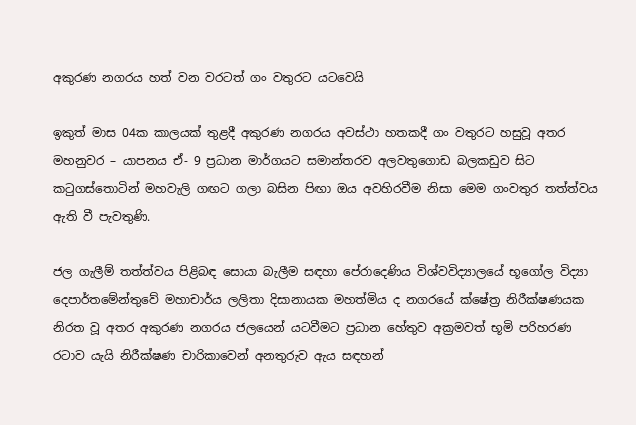අකුරණ නගරය හත් වන වරටත් ගං වතුරට යටවෙයි

ඉකුත් මාස 04ක කාලයක් තුළදී අකුරණ නගරය අවස්ථා හතකදී ගං වතුරට හසුවූ අතර මහනුවර – යාපනය ඒ- 9 ප්‍රධාන මාර්ගයට සමාන්තරව අලවතුගොඩ බලකඩුව සිට කටුගස්තොටින් මහවැලි ගඟට ගලා බසින පිඟා ඔය අවහිරවීම නිසා මෙම ගංවතුර තත්ත්වය ඇති වී පැවතුණි.

ජල ගැලීම් තත්ත්වය පිළිබඳ සොයා බැලීම සඳහා පේරාදෙණිය විශ්වවිද්‍යාලයේ භූගෝල විද්‍යා දෙපාර්තමේන්තුවේ මහාචාර්ය ලලිතා දිසානායක මහත්මිය ද නගරයේ ක්ෂේත්‍ර නිරීක්ෂණයක නිරත වූ අතර අකුරණ නගරය ජලයෙන් යටවීමට ප්‍රධාන හේතුව අක්‍රමවත් භූමි පරිහරණ රටාව යැයි නිරීක්ෂණ චාරිකාවෙන් අනතුරුව ඇය සඳහන්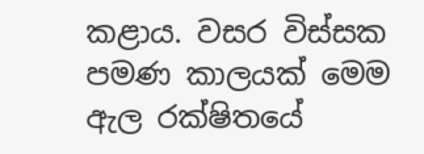කළාය. වසර විස්සක පමණ කාලයක් මෙම ඇල රක්ෂිතයේ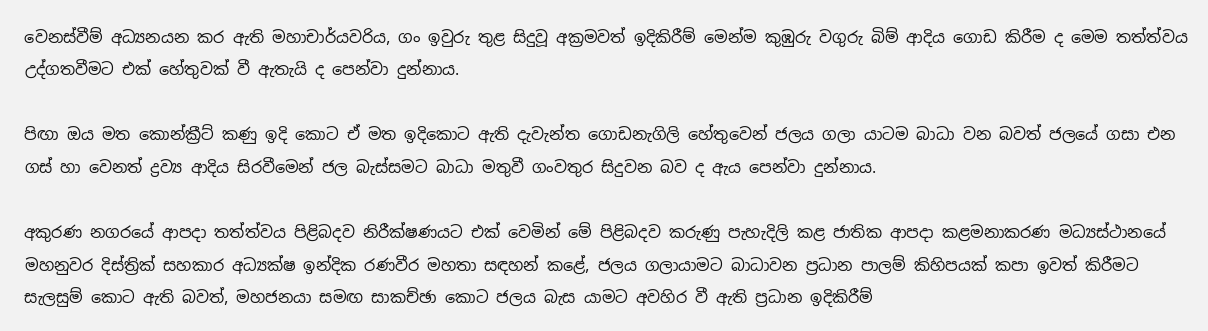වෙනස්වීම් අධ්‍යනයන කර ඇති මහාචාර්යවරිය, ගං ඉවුරු තුළ සිදුවූ අක්‍රමවත් ඉදිකිරීම් මෙන්ම කුඹුරු වගුරු බිම් ආදිය ගොඩ කිරීම ද මෙම තත්ත්වය උද්ගතවීමට එක් හේතුවක් වී ඇතැයි ද පෙන්වා දුන්නාය.

පිඟා ඔය මත කොන්ක්‍රීට් කණු ඉදි කොට ඒ මත ඉදිකොට ඇති දැවැන්ත ගොඩනැගිලි හේතුවෙන් ජලය ගලා යාටම බාධා වන බවත් ජලයේ ගසා එන ගස් හා වෙනත් ද්‍රව්‍ය ආදිය සිරවීමෙන් ජල බැස්සමට බාධා මතුවී ගංවතුර සිදුවන බව ද ඇය පෙන්වා දුන්නාය.

අකුරණ නගරයේ ආපදා තත්ත්වය පිළිබදව නිරීක්ෂණයට එක් වෙමින් මේ පිළිබදව කරුණු පැහැදිලි කළ ජාතික ආපදා කළමනාකරණ මධ්‍යස්ථානයේ මහනුවර දිස්ත්‍රික් සහකාර අධ්‍යක්ෂ ඉන්දික රණවීර මහතා සඳහන් කළේ, ජලය ගලායාමට බාධාවන ප්‍රධාන පාලම් කිහිපයක් කපා ඉවත් කිරීමට සැලසුම් කොට ඇති බවත්, මහජනයා සමඟ සාකච්ඡා කොට ජලය බැස යාමට අවහිර වී ඇති ප්‍රධාන ඉදිකිරීම්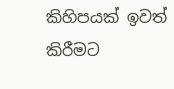කිහිපයක් ඉවත් කිරීමට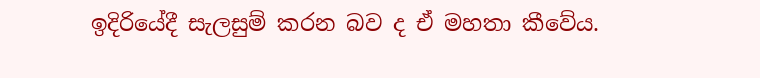ඉදිරියේදී සැලසුම් කරන බව ද ඒ මහතා කීවේය.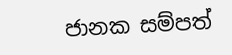ජානක සම්පත්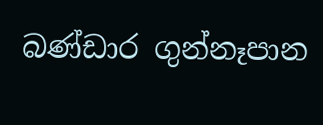බණ්ඩාර ගුන්නෑපාන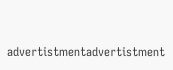advertistmentadvertistment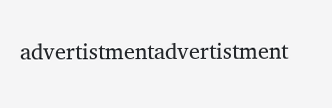advertistmentadvertistment